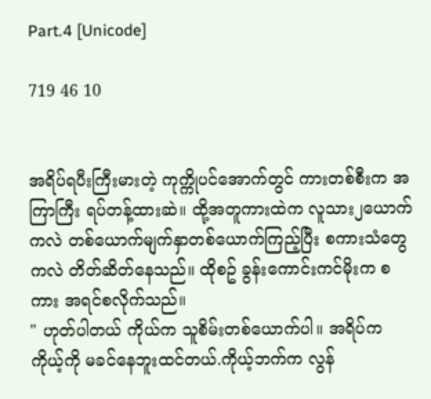Part.4 [Unicode]

719 46 10


အရိပ်ရပီးကြီးမားတဲ့ ကုက္ကိုပင်အောက်တွင် ကားတစ်စီးက အကြာကြီး ရပ်တန့်ထားဆဲ။ ထို့အတူကားထဲက လူသား၂ယောက်ကလဲ တစ်ယောက်မျက်နှာတစ်ယောက်ကြည့်ပြီး စကားသံတွေကလဲ တိတ်ဆိတ်နေသည်။ ထိုစဥ် ခွန်းကောင်းကင်မိုးက စကား အရင်စလိုက်သည်။
" ဟုတ်ပါတယ် ကိုယ်က သူစိမ်းတစ်ယောက်ပါ။ အရိပ်က ကိုယ့်ကို မခင်နေဘူးထင်တယ်.ကိုယ့်ဘက်က လွန်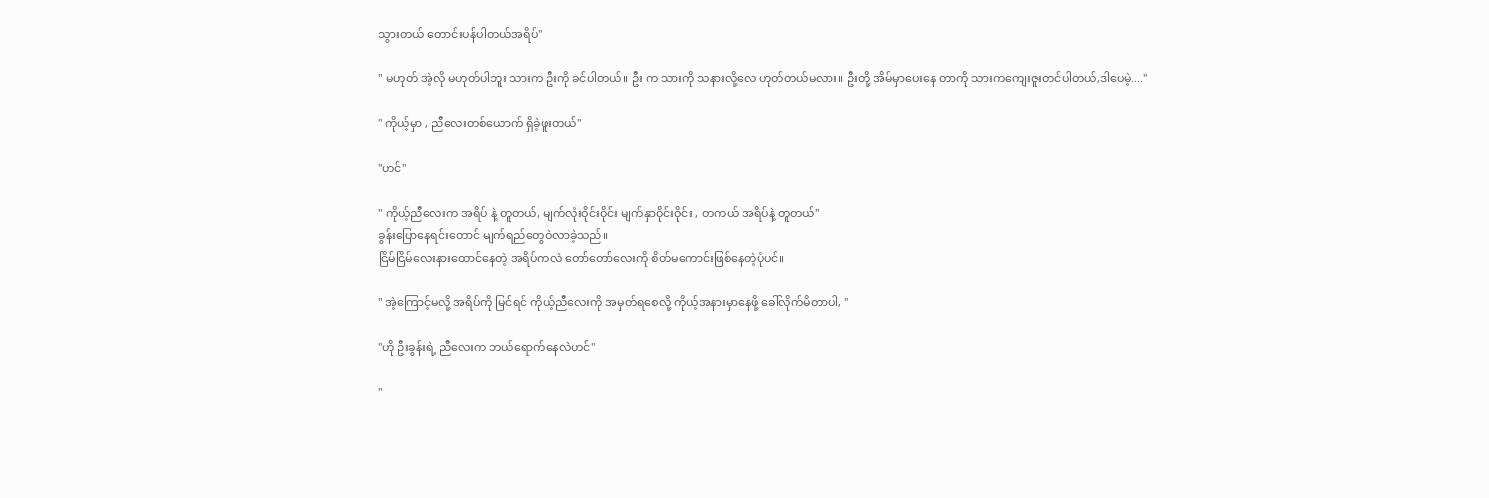သွားတယ် တောင်းပန်ပါတယ်အရိပ်"

" မဟုတ် အဲ့လို မဟုတ်ပါဘူး သားက ဦးကို ခင်ပါတယ်။ ဦး က သားကို သနားလို့လေ ဟုတ်တယ်မလား။ ဦးတို့ အိမ်မှာပေးနေ တာကို သားကကျေးဇူးတင်ပါတယ်,ဒါပေမဲ့...."

" ကိုယ့်မှာ , ညီလေးတစ်ယောက် ရှိခဲ့ဖူးတယ်"

"ဟင်"

" ကိုယ့်ညီလေးက အရိပ် နဲ့ တူတယ်, မျက်လုံးဝိုင်းဝိုင်း မျက်နှာဝိုင်းဝိုင်း , တကယ် အရိပ်နဲ့ တူတယ်"
ခွန်းပြောနေရင်းတောင် မျက်ရည်တွေဝဲလာခဲ့သည်။
ငြိမ်ငြိမ်လေးနားထောင်နေတဲ့ အရိပ်ကလဲ တော်တော်လေးကို စိတ်မကောင်းဖြစ်နေတဲ့ပုံပင်။

" အဲ့ကြောင့်မလို့ အရိပ်ကို မြင်ရင် ကိုယ့်ညီလေးကို အမှတ်ရစေလို့ ကိုယ့်အနားမှာနေဖို့ ခေါ်လိုက်မိတာပါ, "

"ဟို ဦးခွန်းရဲ့ ညီလေးက ဘယ်ရောက်နေလဲဟင်"

"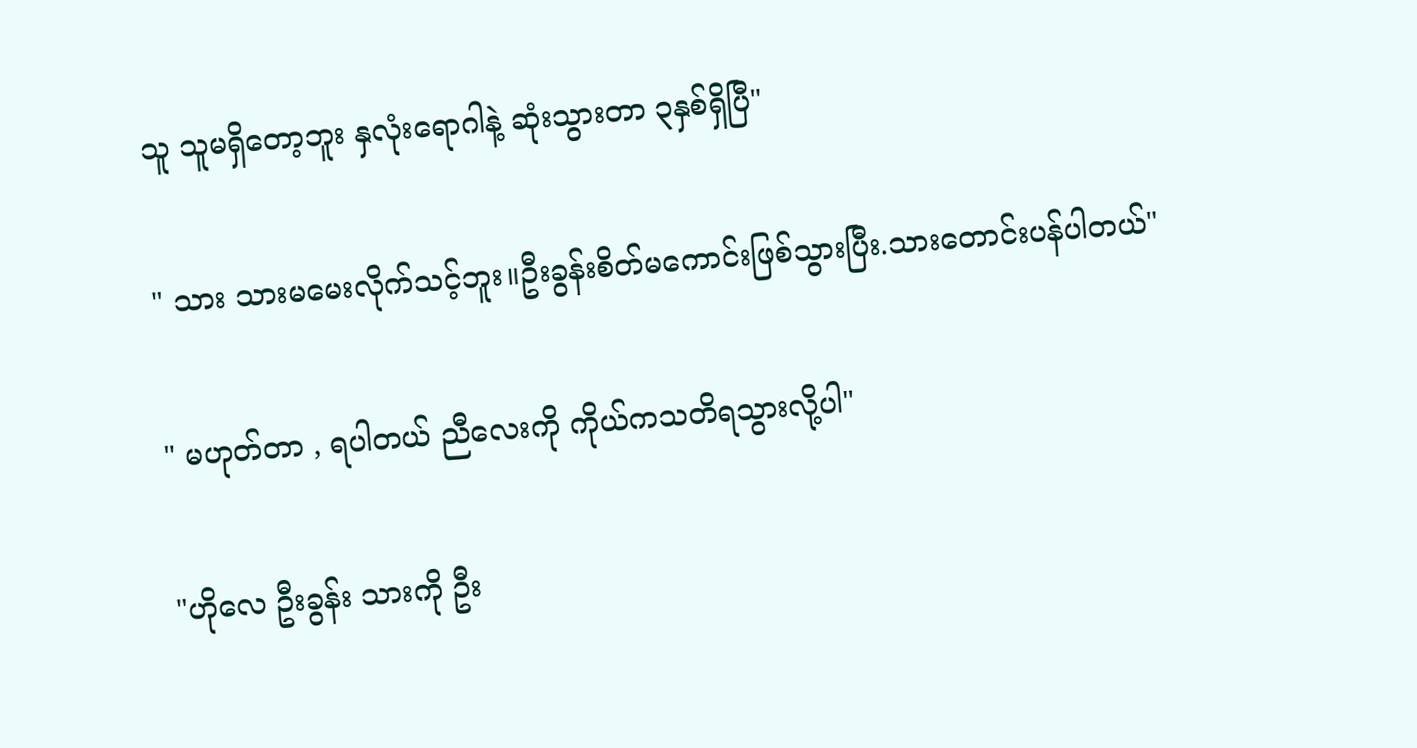သူ သူမရှိတော့ဘူး နှလုံးရောဂါနဲ့ ဆုံးသွားတာ ၃နှစ်ရှိပြီ"

" သား သားမမေးလိုက်သင့်ဘူး။ဦးခွန်းစိတ်မကောင်းဖြစ်သွားပြီး.သားတောင်းပန်ပါတယ်"

" မဟုတ်တာ , ရပါတယ် ညီလေးကို ကိုယ်ကသတိရသွားလို့ပါ"

"ဟိုလေ ဦးခွန်း သားကို ဦး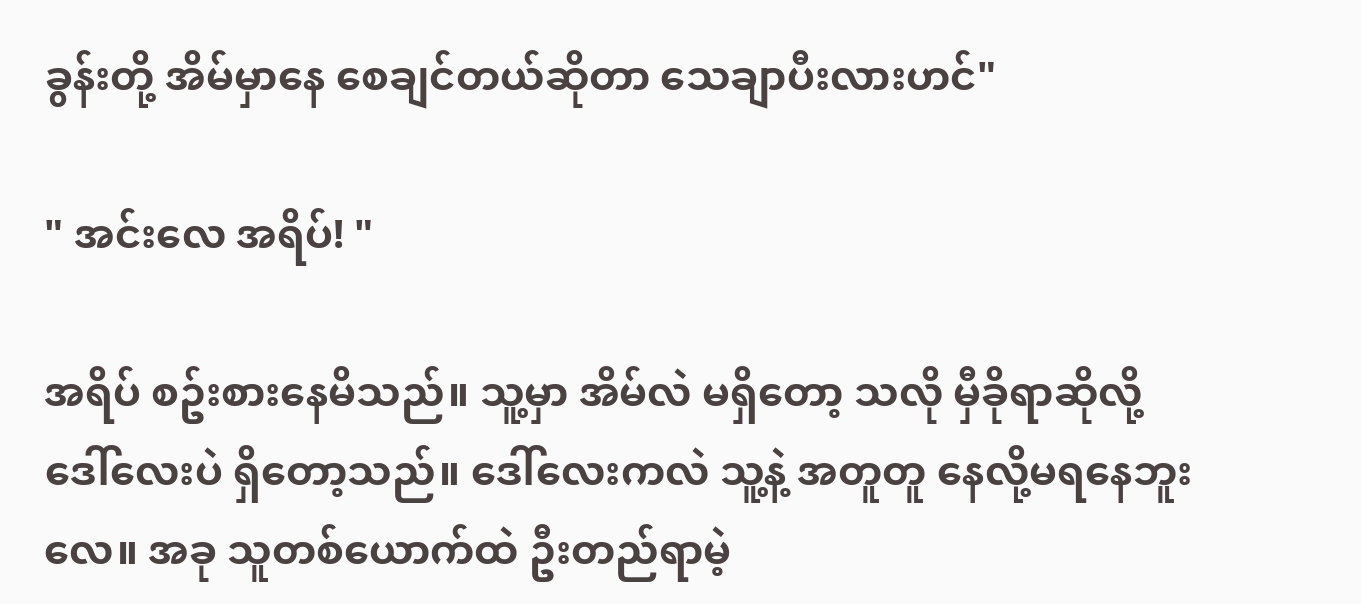ခွန်းတို့ အိမ်မှာနေ စေချင်တယ်ဆိုတာ သေချာပီးလားဟင်"

" အင်းလေ အရိပ်! "

အရိပ် စဥ်းစားနေမိသည်။ သူ့မှာ အိမ်လဲ မရှိတော့ သလို မှီခိုရာဆိုလို့ ဒေါ်လေးပဲ ရှိတော့သည်။ ဒေါ်လေးကလဲ သူ့နဲ့ အတူတူ နေလို့မရနေဘူးလေ။ အခု သူတစ်ယောက်ထဲ ဦးတည်ရာမဲ့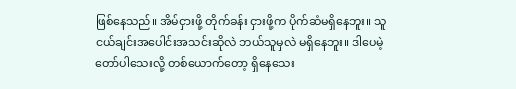ဖြစ်နေသည်။ အိမ်ငှားဖို့ တိုက်ခန်း ငှားဖို့က ပိုက်ဆံမရှိနေဘူး။ သူငယ်ချင်းအပေါင်းအသင်းဆိုလဲ ဘယ်သူမှလဲ မရှိနေဘူး။ ဒါပေမဲ့ တော်ပါသေးလို့ တစ်ယောက်တော့ ရှိနေသေး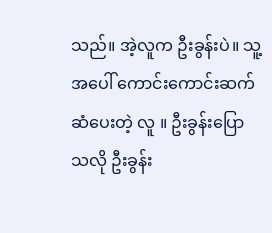သည်။ အဲ့လူက ဦးခွန်းပဲ။ သူ့အပေါ် ကောင်းကောင်းဆက်ဆံပေးတဲ့ လူ ။ ဦးခွန်းပြောသလို ဦးခွန်း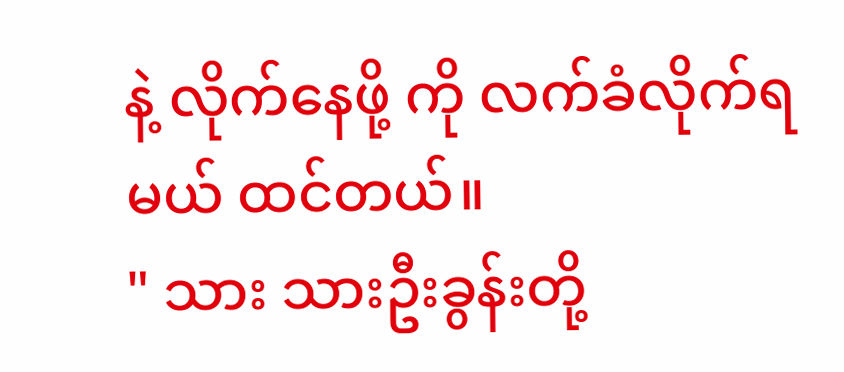နဲ့ လိုက်နေဖို့ ကို လက်ခံလိုက်ရမယ် ထင်တယ်။
" သား သားဦးခွန်းတို့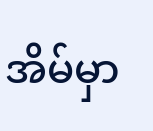အိမ်မှာ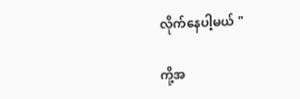လိုက်နေပါ့မယ် "

ကို့အ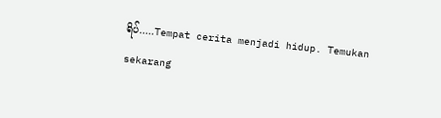ရိပ်.....Tempat cerita menjadi hidup. Temukan sekarang